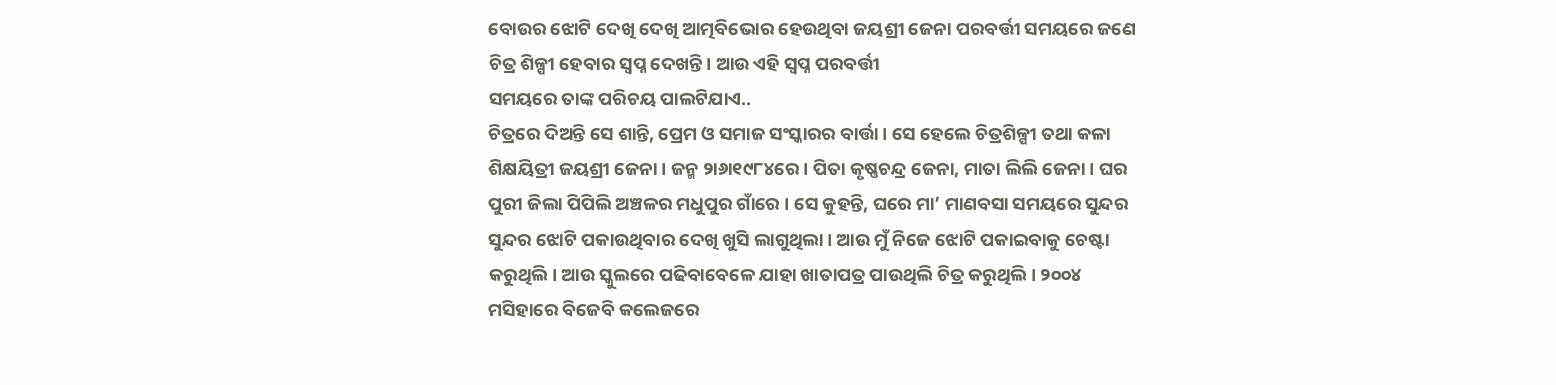ବୋଉର ଝୋଟି ଦେଖି ଦେଖି ଆତ୍ମବିଭୋର ହେଉଥିବା ଜୟଶ୍ରୀ ଜେନା ପରବର୍ତ୍ତୀ ସମୟରେ ଜଣେ ଚିତ୍ର ଶିଳ୍ପୀ ହେବାର ସ୍ବପ୍ନ ଦେଖନ୍ତି। ଆଉ ଏହି ସ୍ବପ୍ନ ପରବର୍ତ୍ତୀ
ସମୟରେ ତାଙ୍କ ପରିଚୟ ପାଲଟିଯାଏ..
ଚିତ୍ରରେ ଦିଅନ୍ତି ସେ ଶାନ୍ତି, ପ୍ରେମ ଓ ସମାଜ ସଂସ୍କାରର ବାର୍ତ୍ତା। ସେ ହେଲେ ଚିତ୍ରଶିଳ୍ପୀ ତଥା କଳା ଶିକ୍ଷୟିତ୍ରୀ ଜୟଶ୍ରୀ ଜେନା। ଜନ୍ମ ୨ା୬ା୧୯୮୪ରେ। ପିତା କୃଷ୍ଣଚନ୍ଦ୍ର ଜେନା, ମାତା ଲିଲି ଜେନା। ଘର ପୁରୀ ଜିଲା ପିପିଲି ଅଞ୍ଚଳର ମଧୁପୁର ଗାଁରେ । ସେ କୁହନ୍ତି, ଘରେ ମା’ ମାଣବସା ସମୟରେ ସୁନ୍ଦର ସୁନ୍ଦର ଝୋଟି ପକାଉଥିବାର ଦେଖି ଖୁସି ଲାଗୁଥିଲା। ଆଉ ମୁଁ ନିଜେ ଝୋଟି ପକାଇବାକୁ ଚେଷ୍ଟା କରୁଥିଲି। ଆଉ ସ୍କୁଲରେ ପଢିବାବେଳେ ଯାହା ଖାତାପତ୍ର ପାଉଥିଲି ଚିତ୍ର କରୁଥିଲି। ୨୦୦୪ ମସିହାରେ ବିଜେବି କଲେଜରେ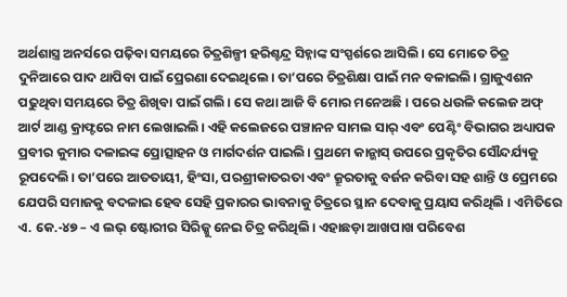ଅର୍ଥଶାସ୍ତ୍ର ଅନର୍ସରେ ପଢ଼ିବା ସମୟରେ ଚିତ୍ରଶିଳ୍ପୀ ହରିଶ୍ଚନ୍ଦ୍ର ସିହ୍ନାଙ୍କ ସଂସ୍ପର୍ଶରେ ଆସିଲି। ସେ ମୋତେ ଚିତ୍ର ଦୁନିଆରେ ପାଦ ଥାପିବା ପାଇଁ ପ୍ରେରଣା ଦେଇଥିଲେ। ତା’ପରେ ଚିତ୍ରଶିକ୍ଷା ପାଇଁ ମନ ବଳାଇଲି। ଗ୍ରାଜୁଏଶନ ପଢୁଥିବା ସମୟରେ ଚିତ୍ର ଶିଖିବା ପାଇଁ ଗଲି। ସେ କଥା ଆଜି ବି ମୋର ମନେଅଛି। ପରେ ଧଉଳି କଲେଜ ଅଫ୍ ଆର୍ଟ ଆଣ୍ଡ କ୍ରାଫ୍ଟରେ ନାମ ଲେଖାଇଲି। ଏହି କଲେଜରେ ପଞ୍ଚାନନ ସାମଲ ସାର୍ ଏବଂ ପେଣ୍ଟିଂ ବିଭାଗର ଅଧ୍ୟାପକ ପ୍ରବୀର କୁମାର ଦଳାଇଙ୍କ ପ୍ରୋତ୍ସାହନ ଓ ମାର୍ଗଦର୍ଶନ ପାଇଲି। ପ୍ରଥମେ କାନ୍ଭାସ୍ ଉପରେ ପ୍ରକୃତିର ସୌନ୍ଦର୍ଯ୍ୟକୁ ରୂପଦେଲି। ତା’ପରେ ଆତତାୟୀ, ହିଂସା, ପରଶ୍ରୀକାତରତା ଏବଂ କ୍ରୂରତାକୁ ବର୍ଜନ କରିବା ସହ ଶାନ୍ତି ଓ ପ୍ରେମରେ ଯେପରି ସମାଜକୁ ବଦଳାଇ ହେବ ସେହି ପ୍ରକାରର ଭାବନାକୁ ଚିତ୍ରରେ ସ୍ଥାନ ଦେବାକୁ ପ୍ରୟାସ କରିଥିଲି । ଏମିତିରେ ଏ. କେ.-୪୭ – ଏ ଲଭ୍ ଷ୍ଟୋରୀର ସିରିଜ୍କୁ ନେଇ ଚିତ୍ର କରିଥିଲି। ଏହାଛଡ଼ା ଆଖପାଖ ପରିବେଶ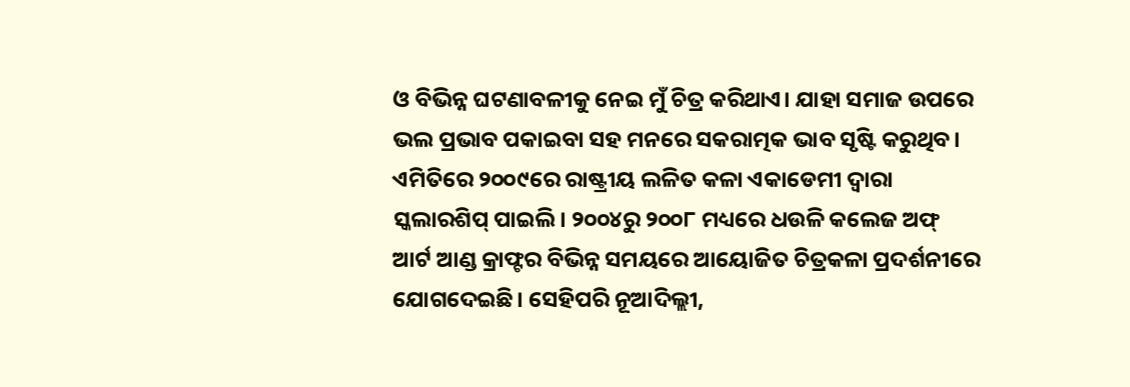ଓ ବିଭିନ୍ନ ଘଟଣାବଳୀକୁ ନେଇ ମୁଁ ଚିତ୍ର କରିଥାଏ। ଯାହା ସମାଜ ଉପରେ ଭଲ ପ୍ରଭାବ ପକାଇବା ସହ ମନରେ ସକରାତ୍ମକ ଭାବ ସୃଷ୍ଟି କରୁଥିବ। ଏମିତିରେ ୨୦୦୯ରେ ରାଷ୍ଟ୍ରୀୟ ଲଳିତ କଳା ଏକାଡେମୀ ଦ୍ୱାରା ସ୍କଲାରଶିପ୍ ପାଇଲି। ୨୦୦୪ରୁ ୨୦୦୮ ମଧ୍ୟରେ ଧଉଳି କଲେଜ ଅଫ୍ ଆର୍ଟ ଆଣ୍ଡ କ୍ରାଫ୍ଟର ବିଭିନ୍ନ ସମୟରେ ଆୟୋଜିତ ଚିତ୍ରକଳା ପ୍ରଦର୍ଶନୀରେ ଯୋଗଦେଇଛି। ସେହିପରି ନୂଆଦିଲ୍ଲୀ,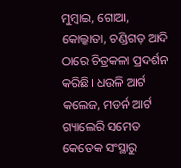ମୁମ୍ବାଇ, ଗୋଆ, କୋଲ୍କାତା, ଚଣ୍ଡିଗଡ଼ ଆଦି ଠାରେ ଚିତ୍ରକଳା ପ୍ରଦର୍ଶନ କରିଛି। ଧଉଳି ଆର୍ଟ କଲେଜ, ମଡର୍ନ ଆର୍ଟ ଗ୍ୟାଲେରି ସମେତ କେତେକ ସଂସ୍ଥାରୁ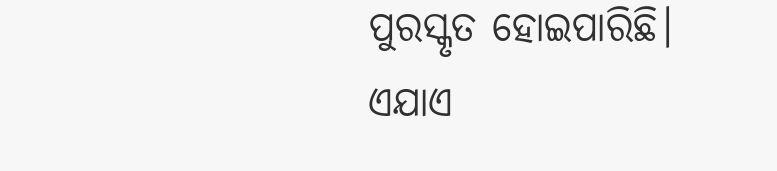ପୁରସ୍କୃତ ହୋଇପାରିଛି। ଏଯାଏ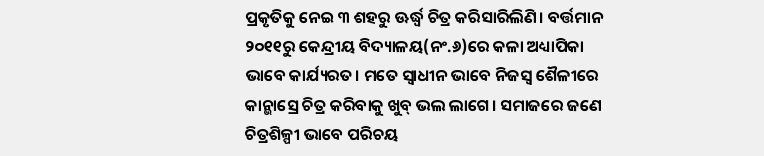ପ୍ରକୃତିକୁ ନେଇ ୩ ଶହରୁ ଊର୍ଦ୍ଧ୍ୱ ଚିତ୍ର କରିସାରିଲିଣି। ବର୍ତ୍ତମାନ ୨୦୧୧ରୁ କେନ୍ଦ୍ରୀୟ ବିଦ୍ୟାଳୟ(ନଂ.୬)ରେ କଳା ଅଧ୍ୟାପିକା ଭାବେ କାର୍ଯ୍ୟରତ। ମତେ ସ୍ବାଧୀନ ଭାବେ ନିଜସ୍ବ ଶୈଳୀରେ କାନ୍ଭାସ୍ରେ ଚିତ୍ର କରିବାକୁ ଖୁବ୍ ଭଲ ଲାଗେ। ସମାଜରେ ଜଣେ ଚିତ୍ରଶିଳ୍ପୀ ଭାବେ ପରିଚୟ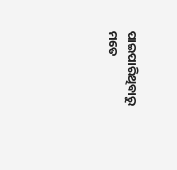ପାଇପାରିଥିବାରୁ ମତେ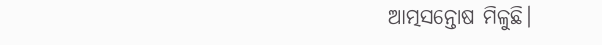ଆତ୍ମସନ୍ତୋଷ ମିଳୁଛି।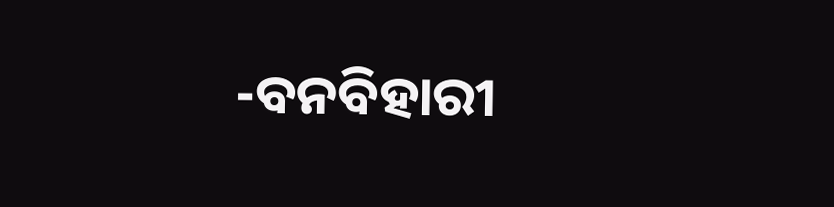-ବନବିହାରୀ